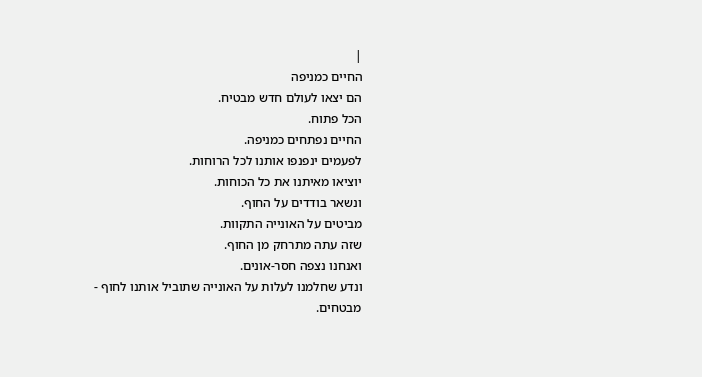|
החיים כמניפה
הם יצאו לעולם חדש מבטיח.
הכל פתוח.
החיים נפתחים כמניפה.
לפעמים ינפנפו אותנו לכל הרוחות.
יוציאו מאיתנו את כל הכוחות.
ונשאר בודדים על החוף.
מביטים על האונייה התקוות.
שזה עתה מתרחק מן החוף.
ואנחנו נצפה חסר-אונים.
ונדע שחלמנו לעלות על האונייה שתוביל אותנו לחוף -
מבטחים.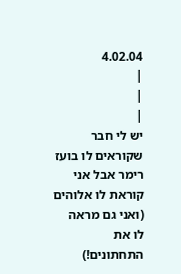4.02.04
|
|
|
יש לי חבר
שקוראים לו בועז
רימר אבל אני
קוראת לו אלוהים
(ואני גם מראה
לו את
התחתונים!)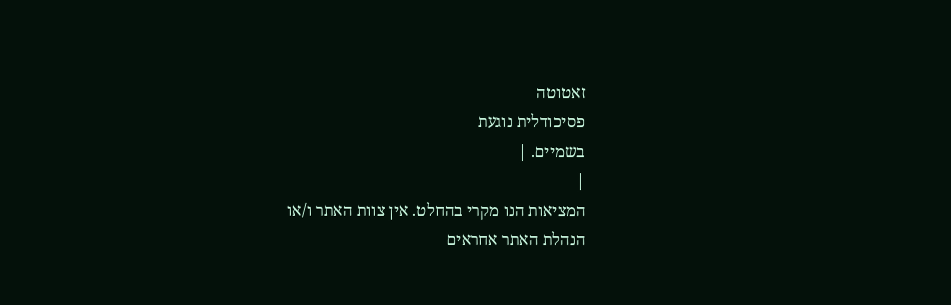זאטוטה
פסיכודלית נוגעת
בשמיים. |
|
המציאות הנו מקרי בהחלט. אין צוות האתר ו/או
הנהלת האתר אחראים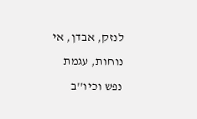לנזק, אבדן, אי נוחות, עגמת
נפש וכיו''ב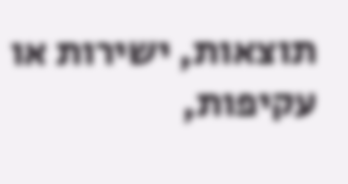תוצאות, ישירות או עקיפות,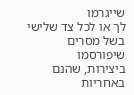שייגרמו
לך או לכל צד שלישי בשל מסרים שיפורסמו
ביצירות, שהנם באחריות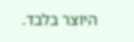היוצר בלבד.